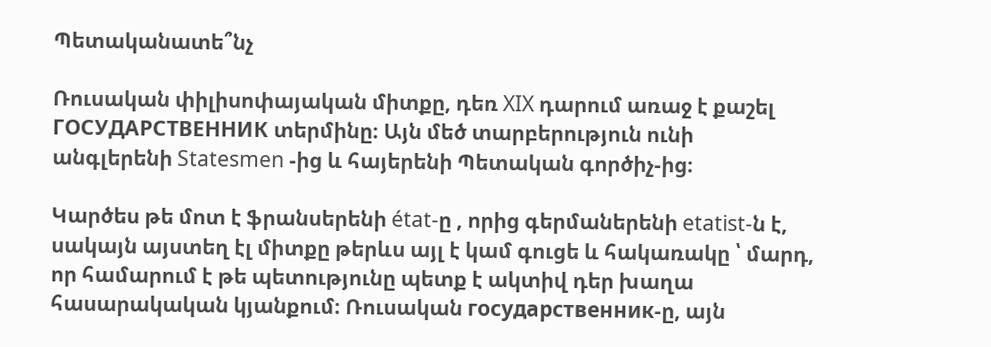Պետականատե՞նչ

Ռուսական փիլիսոփայական միտքը, դեռ XIX դարում առաջ է քաշել ГОСУДАРСТВЕННИК տերմինը։ Այն մեծ տարբերություն ունի անգլերենի Statesmen -ից և հայերենի Պետական գործիչ-ից։

Կարծես թե մոտ է ֆրանսերենի état-ը , որից գերմաներենի etatist-ն է, սակայն այստեղ էլ միտքը թերևս այլ է կամ գուցե և հակառակը ՝ մարդ, որ համարում է թե պետությունը պետք է ակտիվ դեր խաղա հասարակական կյանքում։ Ռուսական государственник-ը, այն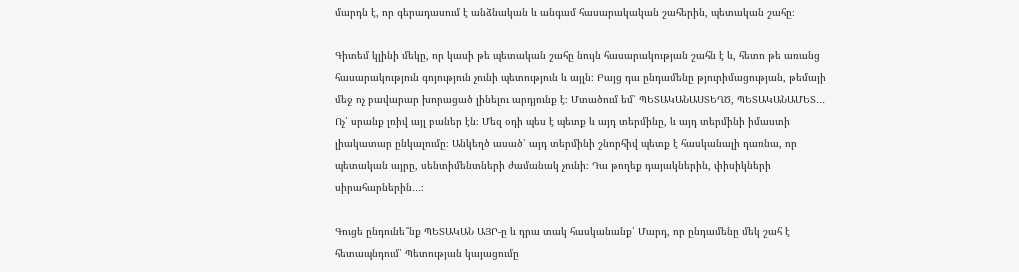մարդն է, որ գերադասում է անձնական և անգամ հասարակական շահերին, պետական շահը։

Գիտեմ կլինի մեկը, որ կասի թե պետական շահը նույն հասարակության շահն է և, հետո թե առանց հասարակություն գոյություն չունի պետություն և այլն։ Բայց դա ընդամենը թյուրիմացության, թեմայի մեջ ոչ բավարար խորացած լինելու արդյունք է։ Մտածում եմ՝ ՊԵՏԱԿԱՆԱՍՏԵՂԾ, ՊԵՏԱԿԱՆԱՄԵՏ․․․ Ոչ՛ սրանք լռիվ այլ բաներ էն։ Մեզ օդի պես է պետք և այդ տերմինը, և այդ տերմինի իմաստի լիակատար ընկալումը։ Անկեղծ ասած՝ այդ տերմինի շնորհիվ պետք է հասկանալի դառնա, որ պետական այրը, սենտիմենտների ժամանակ չունի։ Դա թողեք դայակներին, փիսիկների սիրահարներին․․․։

Գուցե ընդունե՞նք ՊԵՏԱԿԱՆ ԱՅՐ-ը և դրա տակ հասկանանք՝ Մարդ, որ ընդամենը մեկ շահ է հետապնդում՝ Պետության կայացումը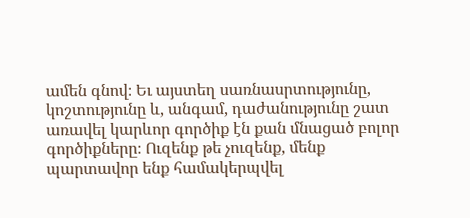ամեն գնով։ Եւ այստեղ սառնասրտությունը, կոշտությունը և, անգամ, դաժանությունը շատ առավել կարևոր գործիք էն քան մնացած բոլոր գործիքները։ Ուզենք թե չուզենք, մենք պարտավոր ենք համակերպվել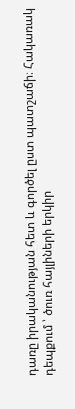դառը իրականության հետ և գործել ըստ պատշաճի։ Հակառակ դեպքում ՝ ծուռ հայլիների երկիր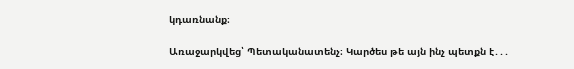կդառնանք։

Առաջարկվեց՝ Պետականատենչ։ Կարծես թե այն ինչ պետքն է․․․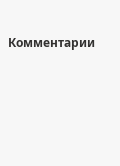Комментарии